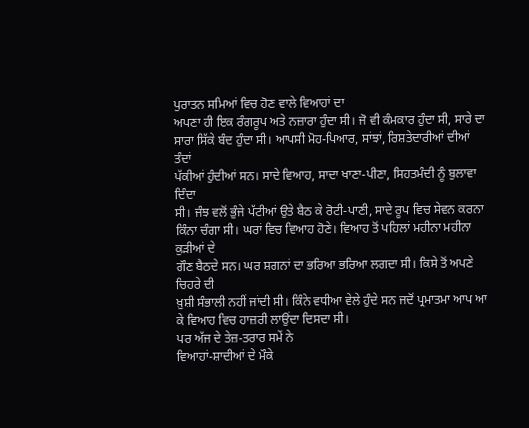ਪੁਰਾਤਨ ਸਮਿਆਂ ਵਿਚ ਹੋਣ ਵਾਲੇ ਵਿਆਹਾਂ ਦਾ
ਅਪਣਾ ਹੀ ਇਕ ਰੰਗਰੂਪ ਅਤੇ ਨਜ਼ਾਰਾ ਹੁੰਦਾ ਸੀ। ਜੋ ਵੀ ਕੰਮਕਾਰ ਹੁੰਦਾ ਸੀ, ਸਾਰੇ ਦਾ
ਸਾਰਾ ਸਿੱਕੇ ਬੰਦ ਹੁੰਦਾ ਸੀ। ਆਪਸੀ ਮੋਹ-ਪਿਆਰ, ਸਾਂਝਾਂ, ਰਿਸ਼ਤੇਦਾਰੀਆਂ ਦੀਆਂ ਤੰਦਾਂ
ਪੱਕੀਆਂ ਹੁੰਦੀਆਂ ਸਨ। ਸਾਦੇ ਵਿਆਹ, ਸਾਦਾ ਖਾਣਾ-ਪੀਣਾ, ਸਿਹਤਮੰਦੀ ਨੂੰ ਬੁਲਾਵਾ ਦਿੰਦਾ
ਸੀ। ਜੰਝ ਵਲੋਂ ਭੁੰਜੇ ਪੱਟੀਆਂ ਉਤੇ ਬੈਠ ਕੇ ਰੋਟੀ-ਪਾਣੀ, ਸਾਦੇ ਰੂਪ ਵਿਚ ਸੇਵਨ ਕਰਨਾ
ਕਿੰਨਾ ਚੰਗਾ ਸੀ। ਘਰਾਂ ਵਿਚ ਵਿਆਹ ਹੋਣੇ। ਵਿਆਹ ਤੋਂ ਪਹਿਲਾਂ ਮਹੀਨਾ ਮਹੀਨਾ ਕੁੜੀਆਂ ਦੇ
ਗੌਣ ਬੈਠਦੇ ਸਨ। ਘਰ ਸ਼ਗਨਾਂ ਦਾ ਭਰਿਆ ਭਰਿਆ ਲਗਦਾ ਸੀ। ਕਿਸੇ ਤੋਂ ਅਪਣੇ ਚਿਹਰੇ ਦੀ
ਖ਼ੁਸ਼ੀ ਸੰਭਾਲੀ ਨਹੀਂ ਜਾਂਦੀ ਸੀ। ਕਿੰਨੇ ਵਧੀਆ ਵੇਲੇ ਹੁੰਦੇ ਸਨ ਜਦੋਂ ਪ੍ਰਮਾਤਮਾ ਆਪ ਆ
ਕੇ ਵਿਆਹ ਵਿਚ ਹਾਜ਼ਰੀ ਲਾਉਂਦਾ ਦਿਸਦਾ ਸੀ।
ਪਰ ਅੱਜ ਦੇ ਤੇਜ਼-ਤਰਾਰ ਸਮੇਂ ਨੇ
ਵਿਆਹਾਂ-ਸ਼ਾਦੀਆਂ ਦੇ ਮੌਕੇ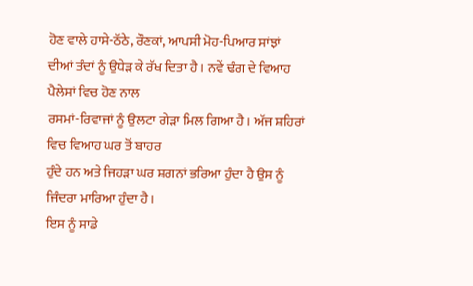ਹੋਣ ਵਾਲੇ ਹਾਸੇ-ਠੱਠੇ, ਰੌਣਕਾਂ, ਆਪਸੀ ਮੋਹ-ਪਿਆਰ ਸਾਂਝਾਂ
ਦੀਆਂ ਤੰਦਾਂ ਨੂੰ ਉਧੇੜ ਕੇ ਰੱਖ ਦਿਤਾ ਹੈ। ਨਵੇਂ ਢੰਗ ਦੇ ਵਿਆਹ ਪੈਲੇਸਾਂ ਵਿਚ ਹੋਣ ਨਾਲ
ਰਸਮਾਂ-ਰਿਵਾਜਾਂ ਨੂੰ ਉਲਟਾ ਗੇੜਾ ਮਿਲ ਗਿਆ ਹੈ। ਅੱਜ ਸ਼ਹਿਰਾਂ ਵਿਚ ਵਿਆਹ ਘਰ ਤੋਂ ਬਾਹਰ
ਹੁੰਦੇ ਹਨ ਅਤੇ ਜਿਹੜਾ ਘਰ ਸ਼ਗਨਾਂ ਭਰਿਆ ਹੁੰਦਾ ਹੈ ਉਸ ਨੂੰ ਜਿੰਦਰਾ ਮਾਰਿਆ ਹੁੰਦਾ ਹੈ।
ਇਸ ਨੂੰ ਸਾਡੇ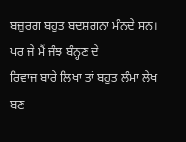ਬਜ਼ੁਰਗ ਬਹੁਤ ਬਦਸ਼ਗਨਾ ਮੰਨਦੇ ਸਨ।
ਪਰ ਜੇ ਮੈਂ ਜੰਝ ਬੰਨ੍ਹਣ ਦੇ
ਰਿਵਾਜ ਬਾਰੇ ਲਿਖਾ ਤਾਂ ਬਹੁਤ ਲੰਮਾ ਲੇਖ ਬਣ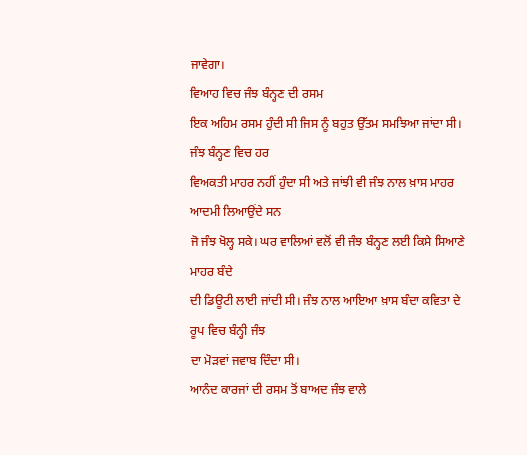ਜਾਵੇਗਾ।
ਵਿਆਹ ਵਿਚ ਜੰਝ ਬੰਨ੍ਹਣ ਦੀ ਰਸਮ
ਇਕ ਅਹਿਮ ਰਸਮ ਹੁੰਦੀ ਸੀ ਜਿਸ ਨੂੰ ਬਹੁਤ ਉੱਤਮ ਸਮਝਿਆ ਜਾਂਦਾ ਸੀ। ਜੰਝ ਬੰਨ੍ਹਣ ਵਿਚ ਹਰ
ਵਿਅਕਤੀ ਮਾਹਰ ਨਹੀਂ ਹੁੰਦਾ ਸੀ ਅਤੇ ਜਾਂਝੀ ਵੀ ਜੰਝ ਨਾਲ ਖ਼ਾਸ ਮਾਹਰ ਆਦਮੀ ਲਿਆਉਂਦੇ ਸਨ
ਜੋ ਜੰਝ ਖੋਲ੍ਹ ਸਕੇ। ਘਰ ਵਾਲਿਆਂ ਵਲੋਂ ਵੀ ਜੰਝ ਬੰਨ੍ਹਣ ਲਈ ਕਿਸੇ ਸਿਆਣੇ ਮਾਹਰ ਬੰਦੇ
ਦੀ ਡਿਊਟੀ ਲਾਈ ਜਾਂਦੀ ਸੀ। ਜੰਝ ਨਾਲ ਆਇਆ ਖ਼ਾਸ ਬੰਦਾ ਕਵਿਤਾ ਦੇ ਰੂਪ ਵਿਚ ਬੰਨ੍ਹੀ ਜੰਝ
ਦਾ ਮੋੜਵਾਂ ਜਵਾਬ ਦਿੰਦਾ ਸੀ।
ਆਨੰਦ ਕਾਰਜਾਂ ਦੀ ਰਸਮ ਤੋਂ ਬਾਅਦ ਜੰਝ ਵਾਲੇ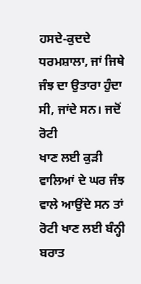ਹਸਦੇ-ਕੁਦਦੇ ਧਰਮਸ਼ਾਲਾ, ਜਾਂ ਜਿਥੇ ਜੰਝ ਦਾ ਉਤਾਰਾ ਹੁੰਦਾ ਸੀ, ਜਾਂਦੇ ਸਨ। ਜਦੋਂ ਰੋਟੀ
ਖਾਣ ਲਈ ਕੁੜੀ ਵਾਲਿਆਂ ਦੇ ਘਰ ਜੰਝ ਵਾਲੇ ਆਉਂਦੇ ਸਨ ਤਾਂ ਰੋਟੀ ਖਾਣ ਲਈ ਬੰਨ੍ਹੀ ਬਰਾਤ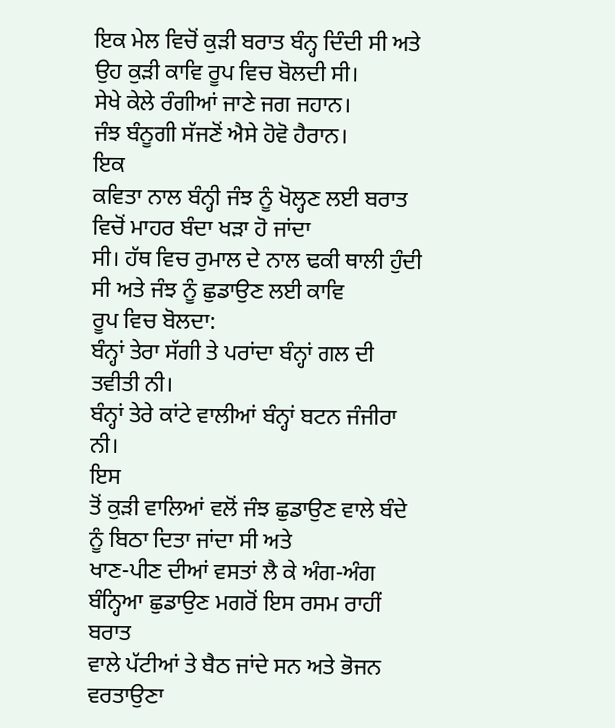ਇਕ ਮੇਲ ਵਿਚੋਂ ਕੁੜੀ ਬਰਾਤ ਬੰਨ੍ਹ ਦਿੰਦੀ ਸੀ ਅਤੇ ਉਹ ਕੁੜੀ ਕਾਵਿ ਰੂਪ ਵਿਚ ਬੋਲਦੀ ਸੀ।
ਸੇਖੇ ਕੇਲੇ ਰੰਗੀਆਂ ਜਾਣੇ ਜਗ ਜਹਾਨ।
ਜੰਝ ਬੰਨੂਗੀ ਸੱਜਣੋਂ ਐਸੇ ਹੋਵੋ ਹੈਰਾਨ।
ਇਕ
ਕਵਿਤਾ ਨਾਲ ਬੰਨ੍ਹੀ ਜੰਝ ਨੂੰ ਖੋਲ੍ਹਣ ਲਈ ਬਰਾਤ ਵਿਚੋਂ ਮਾਹਰ ਬੰਦਾ ਖੜਾ ਹੋ ਜਾਂਦਾ
ਸੀ। ਹੱਥ ਵਿਚ ਰੁਮਾਲ ਦੇ ਨਾਲ ਢਕੀ ਥਾਲੀ ਹੁੰਦੀ ਸੀ ਅਤੇ ਜੰਝ ਨੂੰ ਛੁਡਾਉਣ ਲਈ ਕਾਵਿ
ਰੂਪ ਵਿਚ ਬੋਲਦਾ:
ਬੰਨ੍ਹਾਂ ਤੇਰਾ ਸੱਗੀ ਤੇ ਪਰਾਂਦਾ ਬੰਨ੍ਹਾਂ ਗਲ ਦੀ ਤਵੀਤੀ ਨੀ।
ਬੰਨ੍ਹਾਂ ਤੇਰੇ ਕਾਂਟੇ ਵਾਲੀਆਂ ਬੰਨ੍ਹਾਂ ਬਟਨ ਜੰਜੀਰਾ ਨੀ।
ਇਸ
ਤੋਂ ਕੁੜੀ ਵਾਲਿਆਂ ਵਲੋਂ ਜੰਝ ਛੁਡਾਉਣ ਵਾਲੇ ਬੰਦੇ ਨੂੰ ਬਿਠਾ ਦਿਤਾ ਜਾਂਦਾ ਸੀ ਅਤੇ
ਖਾਣ-ਪੀਣ ਦੀਆਂ ਵਸਤਾਂ ਲੈ ਕੇ ਅੰਗ-ਅੰਗ ਬੰਨ੍ਹਿਆ ਛੁਡਾਉਣ ਮਗਰੋਂ ਇਸ ਰਸਮ ਰਾਹੀਂ ਬਰਾਤ
ਵਾਲੇ ਪੱਟੀਆਂ ਤੇ ਬੈਠ ਜਾਂਦੇ ਸਨ ਅਤੇ ਭੋਜਨ ਵਰਤਾਉਣਾ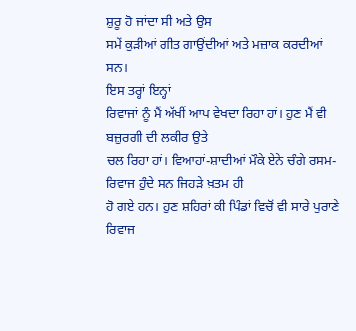ਸ਼ੁਰੂ ਹੋ ਜਾਂਦਾ ਸੀ ਅਤੇ ਉਸ
ਸਮੇਂ ਕੁੜੀਆਂ ਗੀਤ ਗਾਉਂਦੀਆਂ ਅਤੇ ਮਜ਼ਾਕ ਕਰਦੀਆਂ ਸਨ।
ਇਸ ਤਰ੍ਹਾਂ ਇਨ੍ਹਾਂ
ਰਿਵਾਜਾਂ ਨੂੰ ਮੈਂ ਅੱਖੀਂ ਆਪ ਵੇਖਦਾ ਰਿਹਾ ਹਾਂ। ਹੁਣ ਮੈਂ ਵੀ ਬਜ਼ੁਰਗੀ ਦੀ ਲਕੀਰ ਉਤੇ
ਚਲ ਰਿਹਾ ਹਾਂ। ਵਿਆਹਾਂ-ਸ਼ਾਦੀਆਂ ਮੌਕੇ ਏਨੇ ਚੰਗੇ ਰਸਮ-ਰਿਵਾਜ ਹੁੰਦੇ ਸਨ ਜਿਹੜੇ ਖ਼ਤਮ ਹੀ
ਹੋ ਗਏ ਹਨ। ਹੁਣ ਸ਼ਹਿਰਾਂ ਕੀ ਪਿੰਡਾਂ ਵਿਚੋਂ ਵੀ ਸਾਰੇ ਪੁਰਾਣੇ ਰਿਵਾਜ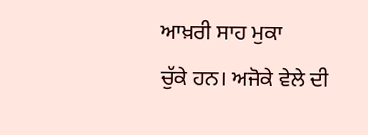ਆਖ਼ਰੀ ਸਾਹ ਮੁਕਾ
ਚੁੱਕੇ ਹਨ। ਅਜੋਕੇ ਵੇਲੇ ਦੀ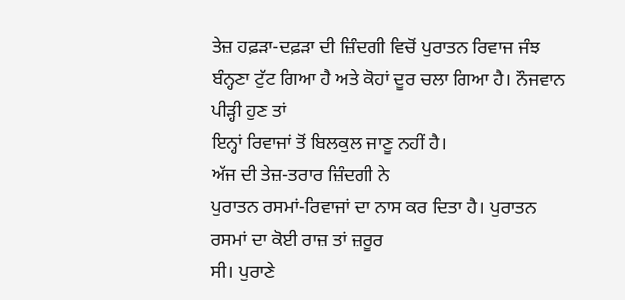ਤੇਜ਼ ਹਫ਼ੜਾ-ਦਫ਼ੜਾ ਦੀ ਜ਼ਿੰਦਗੀ ਵਿਚੋਂ ਪੁਰਾਤਨ ਰਿਵਾਜ ਜੰਝ
ਬੰਨ੍ਹਣਾ ਟੁੱਟ ਗਿਆ ਹੈ ਅਤੇ ਕੋਹਾਂ ਦੂਰ ਚਲਾ ਗਿਆ ਹੈ। ਨੌਜਵਾਨ ਪੀੜ੍ਹੀ ਹੁਣ ਤਾਂ
ਇਨ੍ਹਾਂ ਰਿਵਾਜਾਂ ਤੋਂ ਬਿਲਕੁਲ ਜਾਣੂ ਨਹੀਂ ਹੈ।
ਅੱਜ ਦੀ ਤੇਜ਼-ਤਰਾਰ ਜ਼ਿੰਦਗੀ ਨੇ
ਪੁਰਾਤਨ ਰਸਮਾਂ-ਰਿਵਾਜਾਂ ਦਾ ਨਾਸ ਕਰ ਦਿਤਾ ਹੈ। ਪੁਰਾਤਨ ਰਸਮਾਂ ਦਾ ਕੋਈ ਰਾਜ਼ ਤਾਂ ਜ਼ਰੂਰ
ਸੀ। ਪੁਰਾਣੇ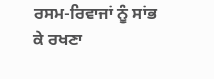ਰਸਮ-ਰਿਵਾਜਾਂ ਨੂੰ ਸਾਂਭ ਕੇ ਰਖਣਾ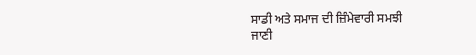ਸਾਡੀ ਅਤੇ ਸਮਾਜ ਦੀ ਜ਼ਿੰਮੇਵਾਰੀ ਸਮਝੀ
ਜਾਣੀ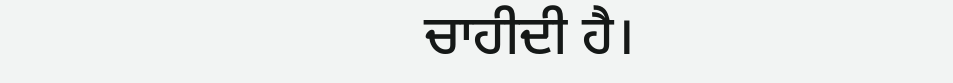ਚਾਹੀਦੀ ਹੈ।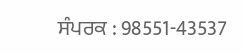ਸੰਪਰਕ : 98551-43537